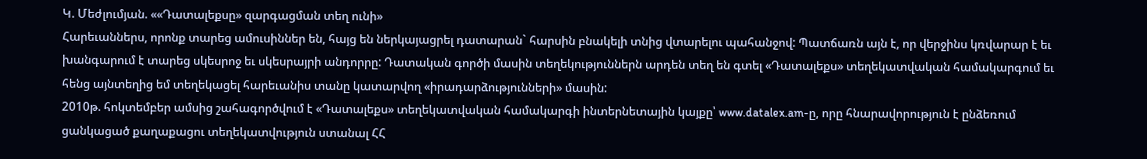Կ. Մեժլումյան. ««Դատալեքսը» զարգացման տեղ ունի»
Հարեւաններս, որոնք տարեց ամուսիններ են, հայց են ներկայացրել դատարան` հարսին բնակելի տնից վտարելու պահանջով: Պատճառն այն է, որ վերջինս կռվարար է եւ խանգարում է տարեց սկեսրոջ եւ սկեսրայրի անդորրը: Դատական գործի մասին տեղեկություններն արդեն տեղ են գտել «Դատալեքս» տեղեկատվական համակարգում եւ հենց այնտեղից եմ տեղեկացել հարեւանիս տանը կատարվող «իրադարձությունների» մասին:
2010թ. հոկտեմբեր ամսից շահագործվում է «Դատալեքս» տեղեկատվական համակարգի ինտերնետային կայքը՝ www.datalex.am-ը, որը հնարավորություն է ընձեռում ցանկացած քաղաքացու տեղեկատվություն ստանալ ՀՀ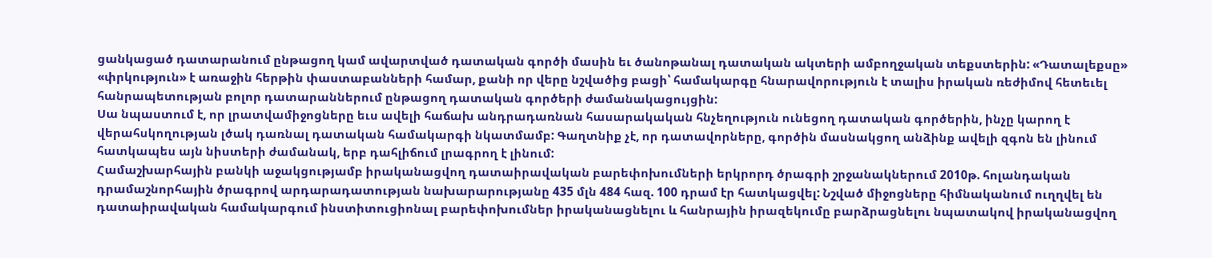ցանկացած դատարանում ընթացող կամ ավարտված դատական գործի մասին եւ ծանոթանալ դատական ակտերի ամբողջական տեքստերին: «Դատալեքսը» «փրկություն» է առաջին հերթին փաստաբանների համար, քանի որ վերը նշվածից բացի՝ համակարգը հնարավորություն է տալիս իրական ռեժիմով հետեւել հանրապետության բոլոր դատարաններում ընթացող դատական գործերի ժամանակացույցին:
Սա նպաստում է, որ լրատվամիջոցները եւս ավելի հաճախ անդրադառնան հասարակական հնչեղություն ունեցող դատական գործերին, ինչը կարող է վերահսկողության լծակ դառնալ դատական համակարգի նկատմամբ: Գաղտնիք չէ, որ դատավորները, գործին մասնակցող անձինք ավելի զգոն են լինում հատկապես այն նիստերի ժամանակ, երբ դահլիճում լրագրող է լինում:
Համաշխարհային բանկի աջակցությամբ իրականացվող դատաիրավական բարեփոխումների երկրորդ ծրագրի շրջանակներում 2010թ. հոլանդական դրամաշնորհային ծրագրով արդարադատության նախարարությանը 435 մլն 484 հազ. 100 դրամ էր հատկացվել: Նշված միջոցները հիմնականում ուղղվել են դատաիրավական համակարգում ինստիտուցիոնալ բարեփոխումներ իրականացնելու և հանրային իրազեկումը բարձրացնելու նպատակով իրականացվող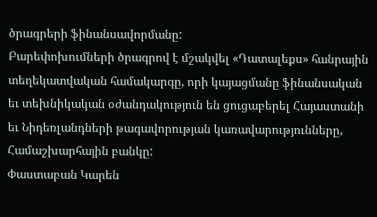ծրագրերի ֆինանսավորմանը:
Բարեփոխումների ծրագրով է մշակվել «Դատալեքս» հանրային տեղեկատվական համակարգը, որի կայացմանը ֆինանսական եւ տեխնիկական օժանդակություն են ցուցաբերել Հայաստանի եւ Նիդեռլանդների թագավորության կառավարությունները, Համաշխարհային բանկը:
Փաստաբան Կարեն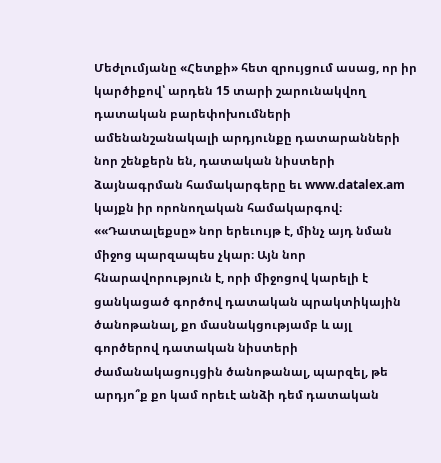Մեժլումյանը «Հետքի» հետ զրույցում ասաց, որ իր կարծիքով՝ արդեն 15 տարի շարունակվող դատական բարեփոխումների ամենանշանակալի արդյունքը դատարանների նոր շենքերն են, դատական նիստերի ձայնագրման համակարգերը եւ www.datalex.am կայքն իր որոնողական համակարգով։
««Դատալեքսը» նոր երեւույթ է, մինչ այդ նման միջոց պարզապես չկար։ Այն նոր հնարավորություն է, որի միջոցով կարելի է ցանկացած գործով դատական պրակտիկային ծանոթանալ, քո մասնակցությամբ և այլ գործերով դատական նիստերի ժամանակացույցին ծանոթանալ, պարզել, թե արդյո՞ք քո կամ որեւէ անձի դեմ դատական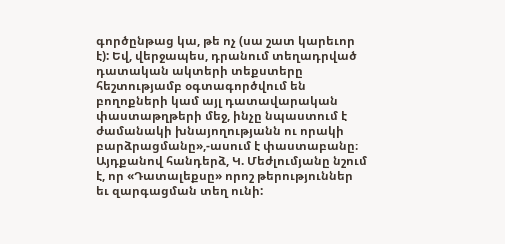գործընթաց կա, թե ոչ (սա շատ կարեւոր է): Եվ, վերջապես, դրանում տեղադրված դատական ակտերի տեքստերը հեշտությամբ օգտագործվում են բողոքների կամ այլ դատավարական փաստաթղթերի մեջ, ինչը նպաստում է ժամանակի խնայողությանն ու որակի բարձրացմանը»,-ասում է փաստաբանը։
Այդքանով հանդերձ, Կ. Մեժլումյանը նշում է, որ «Դատալեքսը» որոշ թերություններ եւ զարգացման տեղ ունի: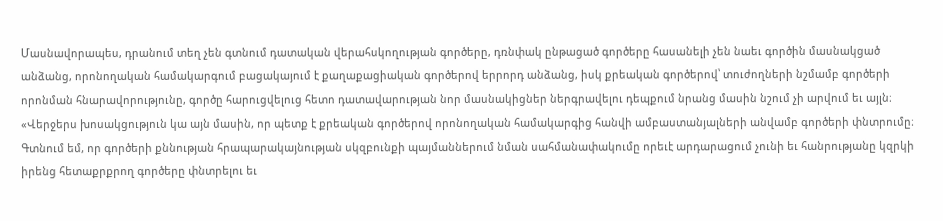Մասնավորապես, դրանում տեղ չեն գտնում դատական վերահսկողության գործերը, դռնփակ ընթացած գործերը հասանելի չեն նաեւ գործին մասնակցած անձանց, որոնողական համակարգում բացակայում է քաղաքացիական գործերով երրորդ անձանց, իսկ քրեական գործերով՝ տուժողների նշմամբ գործերի որոնման հնարավորությունը, գործը հարուցվելուց հետո դատավարության նոր մասնակիցներ ներգրավելու դեպքում նրանց մասին նշում չի արվում եւ այլն։
«Վերջերս խոսակցություն կա այն մասին, որ պետք է քրեական գործերով որոնողական համակարգից հանվի ամբաստանյալների անվամբ գործերի փնտրումը։ Գտնում եմ, որ գործերի քննության հրապարակայնության սկզբունքի պայմաններում նման սահմանափակումը որեւէ արդարացում չունի եւ հանրությանը կզրկի իրենց հետաքրքրող գործերը փնտրելու եւ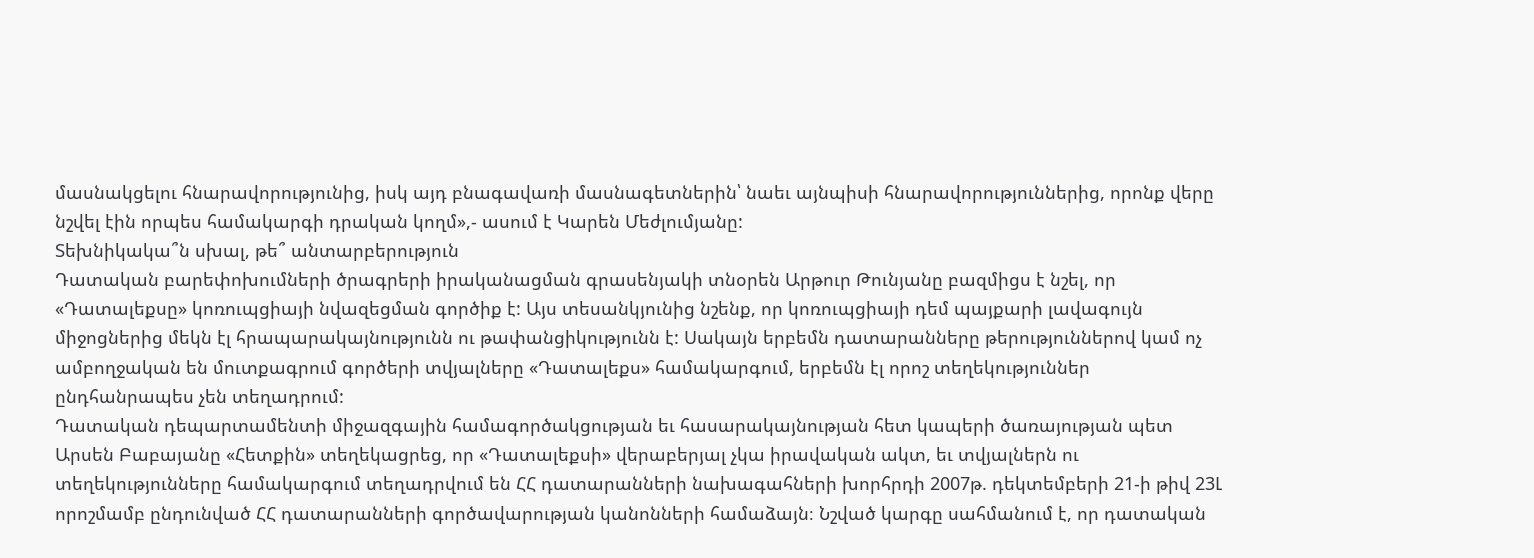մասնակցելու հնարավորությունից, իսկ այդ բնագավառի մասնագետներին՝ նաեւ այնպիսի հնարավորություններից, որոնք վերը նշվել էին որպես համակարգի դրական կողմ»,- ասում է Կարեն Մեժլումյանը:
Տեխնիկակա՞ն սխալ, թե՞ անտարբերություն
Դատական բարեփոխումների ծրագրերի իրականացման գրասենյակի տնօրեն Արթուր Թունյանը բազմիցս է նշել, որ «Դատալեքսը» կոռուպցիայի նվազեցման գործիք է: Այս տեսանկյունից նշենք, որ կոռուպցիայի դեմ պայքարի լավագույն միջոցներից մեկն էլ հրապարակայնությունն ու թափանցիկությունն է: Սակայն երբեմն դատարանները թերություններով կամ ոչ ամբողջական են մուտքագրում գործերի տվյալները «Դատալեքս» համակարգում, երբեմն էլ որոշ տեղեկություններ ընդհանրապես չեն տեղադրում:
Դատական դեպարտամենտի միջազգային համագործակցության եւ հասարակայնության հետ կապերի ծառայության պետ Արսեն Բաբայանը «Հետքին» տեղեկացրեց, որ «Դատալեքսի» վերաբերյալ չկա իրավական ակտ, եւ տվյալներն ու տեղեկությունները համակարգում տեղադրվում են ՀՀ դատարանների նախագահների խորհրդի 2007թ. դեկտեմբերի 21-ի թիվ 23Լ որոշմամբ ընդունված ՀՀ դատարանների գործավարության կանոնների համաձայն։ Նշված կարգը սահմանում է, որ դատական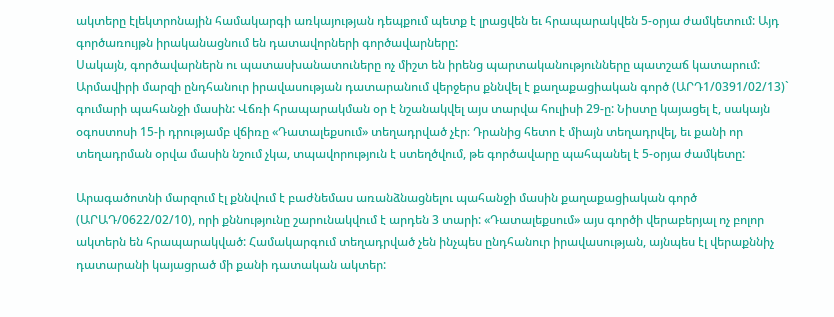ակտերը էլեկտրոնային համակարգի առկայության դեպքում պետք է լրացվեն եւ հրապարակվեն 5-օրյա ժամկետում: Այդ գործառույթն իրականացնում են դատավորների գործավարները:
Սակայն, գործավարներն ու պատասխանատուները ոչ միշտ են իրենց պարտականությունները պատշաճ կատարում:
Արմավիրի մարզի ընդհանուր իրավասության դատարանում վերջերս քննվել է քաղաքացիական գործ (ԱՐԴ1/0391/02/13)` գումարի պահանջի մասին: Վճռի հրապարակման օր է նշանակվել այս տարվա հուլիսի 29-ը: Նիստը կայացել է, սակայն օգոստոսի 15-ի դրությամբ վճիռը «Դատալեքսում» տեղադրված չէր։ Դրանից հետո է միայն տեղադրվել, եւ քանի որ տեղադրման օրվա մասին նշում չկա, տպավորություն է ստեղծվում, թե գործավարը պահպանել է 5-օրյա ժամկետը:

Արագածոտնի մարզում էլ քննվում է բաժնեմաս առանձնացնելու պահանջի մասին քաղաքացիական գործ (ԱՐԱԴ/0622/02/10), որի քննությունը շարունակվում է արդեն 3 տարի: «Դատալեքսում» այս գործի վերաբերյալ ոչ բոլոր ակտերն են հրապարակված: Համակարգում տեղադրված չեն ինչպես ընդհանուր իրավասության, այնպես էլ վերաքննիչ դատարանի կայացրած մի քանի դատական ակտեր: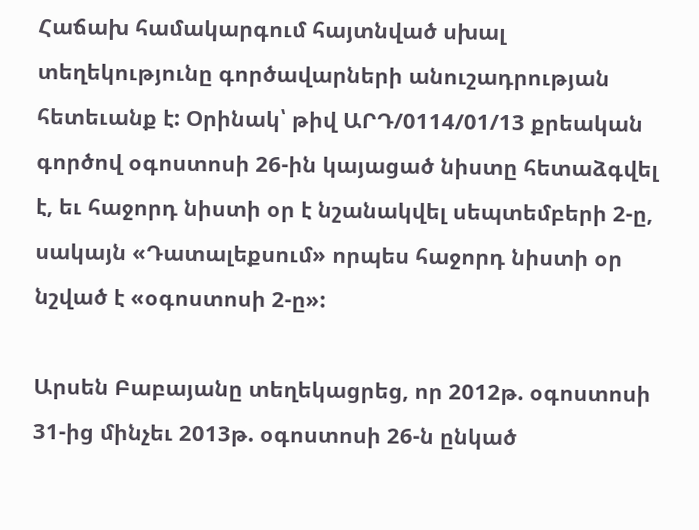Հաճախ համակարգում հայտնված սխալ տեղեկությունը գործավարների անուշադրության հետեւանք է: Օրինակ՝ թիվ ԱՐԴ/0114/01/13 քրեական գործով օգոստոսի 26-ին կայացած նիստը հետաձգվել է, եւ հաջորդ նիստի օր է նշանակվել սեպտեմբերի 2-ը, սակայն «Դատալեքսում» որպես հաջորդ նիստի օր նշված է «օգոստոսի 2-ը»:

Արսեն Բաբայանը տեղեկացրեց, որ 2012թ. օգոստոսի 31-ից մինչեւ 2013թ. օգոստոսի 26-ն ընկած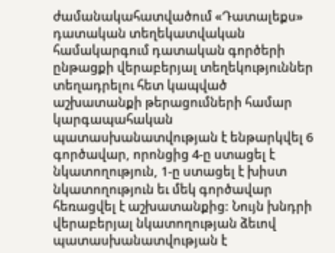ժամանակահատվածում «Դատալեքս» դատական տեղեկատվական համակարգում դատական գործերի ընթացքի վերաբերյալ տեղեկություններ տեղադրելու հետ կապված աշխատանքի թերացումների համար կարգապահական պատասխանատվության է ենթարկվել 6 գործավար, որոնցից 4-ը ստացել է նկատողություն, 1-ը ստացել է խիստ նկատողություն եւ մեկ գործավար հեռացվել է աշխատանքից: Նույն խնդրի վերաբերյալ նկատողության ձեւով պատասխանատվության է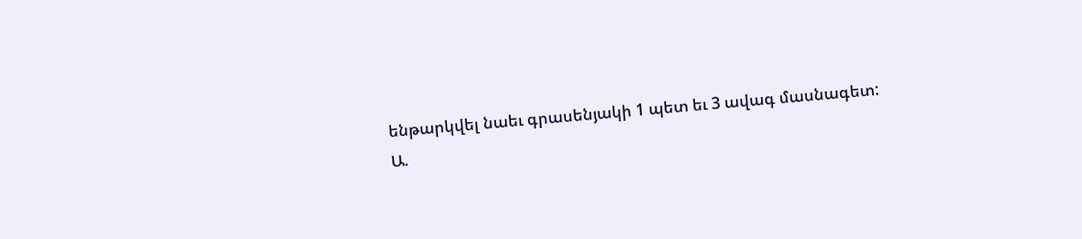ենթարկվել նաեւ գրասենյակի 1 պետ եւ 3 ավագ մասնագետ:
Ա.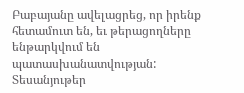Բաբայանը ավելացրեց, որ իրենք հետամուտ են, եւ թերացողները ենթարկվում են պատասխանատվության:
Տեսանյութեր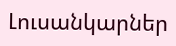Լուսանկարներ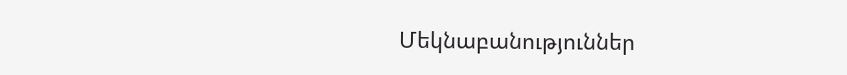Մեկնաբանություններ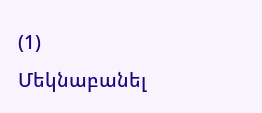(1)
Մեկնաբանել